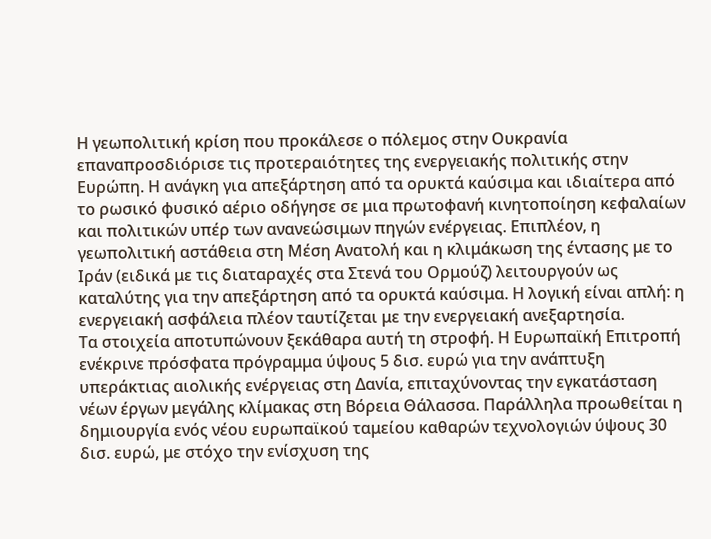Η γεωπολιτική κρίση που προκάλεσε ο πόλεμος στην Ουκρανία επαναπροσδιόρισε τις προτεραιότητες της ενεργειακής πολιτικής στην Ευρώπη. Η ανάγκη για απεξάρτηση από τα ορυκτά καύσιμα και ιδιαίτερα από το ρωσικό φυσικό αέριο οδήγησε σε μια πρωτοφανή κινητοποίηση κεφαλαίων και πολιτικών υπέρ των ανανεώσιμων πηγών ενέργειας. Επιπλέον, η γεωπολιτική αστάθεια στη Μέση Ανατολή και η κλιμάκωση της έντασης με το Ιράν (ειδικά με τις διαταραχές στα Στενά του Ορμούζ) λειτουργούν ως καταλύτης για την απεξάρτηση από τα ορυκτά καύσιμα. Η λογική είναι απλή: η ενεργειακή ασφάλεια πλέον ταυτίζεται με την ενεργειακή ανεξαρτησία.
Τα στοιχεία αποτυπώνουν ξεκάθαρα αυτή τη στροφή. Η Ευρωπαϊκή Επιτροπή ενέκρινε πρόσφατα πρόγραμμα ύψους 5 δισ. ευρώ για την ανάπτυξη υπεράκτιας αιολικής ενέργειας στη Δανία, επιταχύνοντας την εγκατάσταση νέων έργων μεγάλης κλίμακας στη Βόρεια Θάλασσα. Παράλληλα προωθείται η δημιουργία ενός νέου ευρωπαϊκού ταμείου καθαρών τεχνολογιών ύψους 30 δισ. ευρώ, με στόχο την ενίσχυση της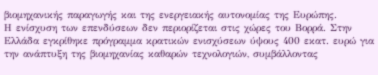βιομηχανικής παραγωγής και της ενεργειακής αυτονομίας της Ευρώπης.
Η ενίσχυση των επενδύσεων δεν περιορίζεται στις χώρες του Βορρά. Στην Ελλάδα εγκρίθηκε πρόγραμμα κρατικών ενισχύσεων ύψους 400 εκατ. ευρώ για την ανάπτυξη της βιομηχανίας καθαρών τεχνολογιών, συμβάλλοντας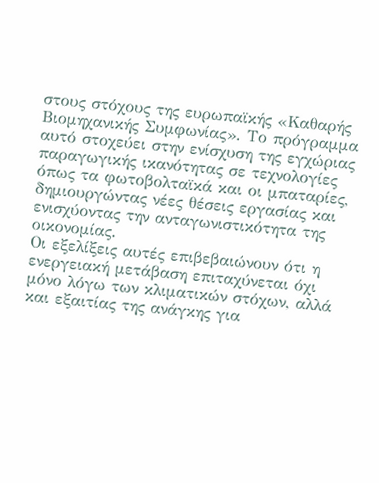στους στόχους της ευρωπαϊκής «Καθαρής Βιομηχανικής Συμφωνίας». Το πρόγραμμα αυτό στοχεύει στην ενίσχυση της εγχώριας παραγωγικής ικανότητας σε τεχνολογίες όπως τα φωτοβολταϊκά και οι μπαταρίες, δημιουργώντας νέες θέσεις εργασίας και ενισχύοντας την ανταγωνιστικότητα της οικονομίας.
Οι εξελίξεις αυτές επιβεβαιώνουν ότι η ενεργειακή μετάβαση επιταχύνεται όχι μόνο λόγω των κλιματικών στόχων, αλλά και εξαιτίας της ανάγκης για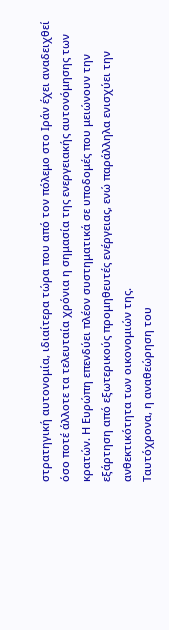στρατηγική αυτονομία, ιδιαίτερα τώρα που από τον πόλεμο στο Iράν έχει αναδειχθεί όσο ποτέ άλλοτε τα τελευταία χρόνια η σημασία της ενεργειακής αυτονόμησης των κρατών. Η Ευρώπη επενδύει πλέον συστηματικά σε υποδομές που μειώνουν την εξάρτηση από εξωτερικούς προμηθευτές ενέργειας, ενώ παράλληλα ενισχύει την ανθεκτικότητα των οικονομιών της.
Ταυτόχρονα, η αναθεώρηση του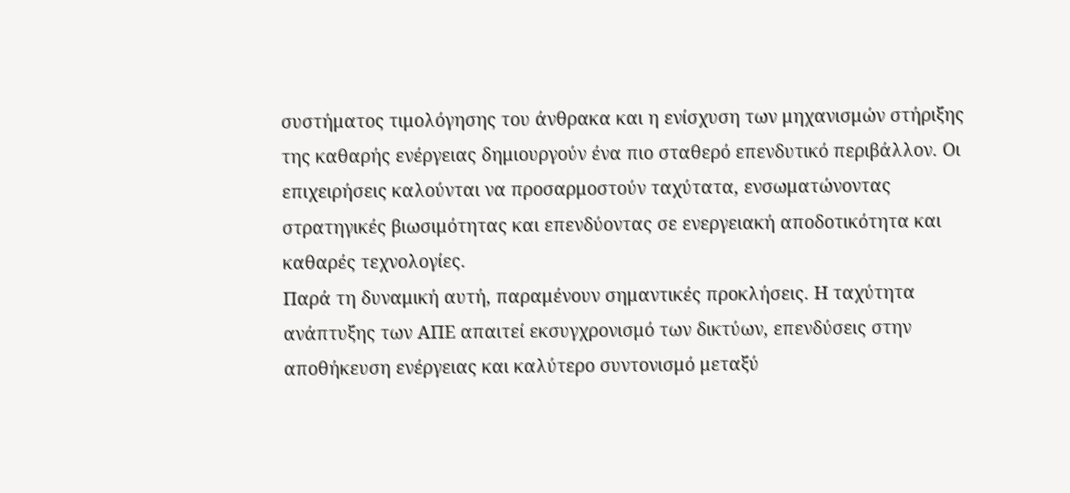συστήματος τιμολόγησης του άνθρακα και η ενίσχυση των μηχανισμών στήριξης της καθαρής ενέργειας δημιουργούν ένα πιο σταθερό επενδυτικό περιβάλλον. Οι επιχειρήσεις καλούνται να προσαρμοστούν ταχύτατα, ενσωματώνοντας στρατηγικές βιωσιμότητας και επενδύοντας σε ενεργειακή αποδοτικότητα και καθαρές τεχνολογίες.
Παρά τη δυναμική αυτή, παραμένουν σημαντικές προκλήσεις. Η ταχύτητα ανάπτυξης των ΑΠΕ απαιτεί εκσυγχρονισμό των δικτύων, επενδύσεις στην αποθήκευση ενέργειας και καλύτερο συντονισμό μεταξύ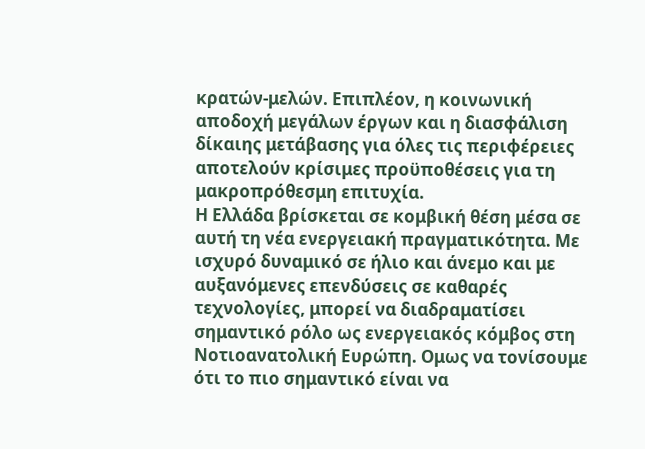κρατών-μελών. Επιπλέον, η κοινωνική αποδοχή μεγάλων έργων και η διασφάλιση δίκαιης μετάβασης για όλες τις περιφέρειες αποτελούν κρίσιμες προϋποθέσεις για τη μακροπρόθεσμη επιτυχία.
Η Ελλάδα βρίσκεται σε κομβική θέση μέσα σε αυτή τη νέα ενεργειακή πραγματικότητα. Με ισχυρό δυναμικό σε ήλιο και άνεμο και με αυξανόμενες επενδύσεις σε καθαρές τεχνολογίες, μπορεί να διαδραματίσει σημαντικό ρόλο ως ενεργειακός κόμβος στη Νοτιοανατολική Ευρώπη. Ομως να τονίσουμε ότι το πιο σημαντικό είναι να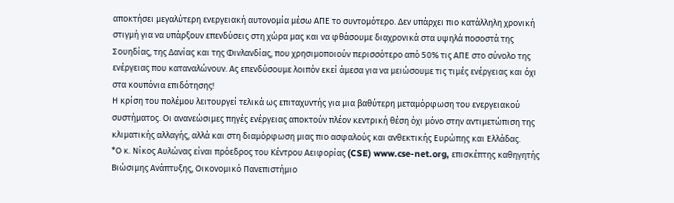αποκτήσει μεγαλύτερη ενεργειακή αυτονομία μέσω ΑΠΕ το συντομότερο. Δεν υπάρχει πιο κατάλληλη χρονική στιγμή για να υπάρξουν επενδύσεις στη χώρα μας και να φθάσουμε διαχρονικά στα υψηλά ποσοστά της Σουηδίας, της Δανίας και της Φινλανδίας, που χρησιμοποιούν περισσότερο από 50% τις ΑΠΕ στο σύνολο της ενέργειας που καταναλώνουν. Ας επενδύσουμε λοιπόν εκεί άμεσα για να μειώσουμε τις τιμές ενέργειας και όχι στα κουπόνια επιδότησης!
Η κρίση του πολέμου λειτουργεί τελικά ως επιταχυντής για μια βαθύτερη μεταμόρφωση του ενεργειακού συστήματος. Οι ανανεώσιμες πηγές ενέργειας αποκτούν πλέον κεντρική θέση όχι μόνο στην αντιμετώπιση της κλιματικής αλλαγής, αλλά και στη διαμόρφωση μιας πιο ασφαλούς και ανθεκτικής Ευρώπης και Ελλάδας.
*Ο κ. Νίκος Αυλώνας είναι πρόεδρος του Κέντρου Αειφορίας (CSE) www.cse-net.org, επισκέπτης καθηγητής Βιώσιμης Ανάπτυξης, Οικονομικό Πανεπιστήμιο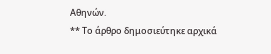Αθηνών.
** Το άρθρο δημοσιεύτηκε αρχικά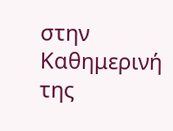στην Καθημερινή της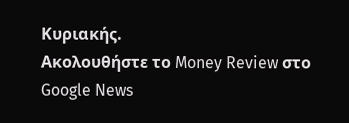Κυριακής.
Ακολουθήστε το Money Review στο Google News